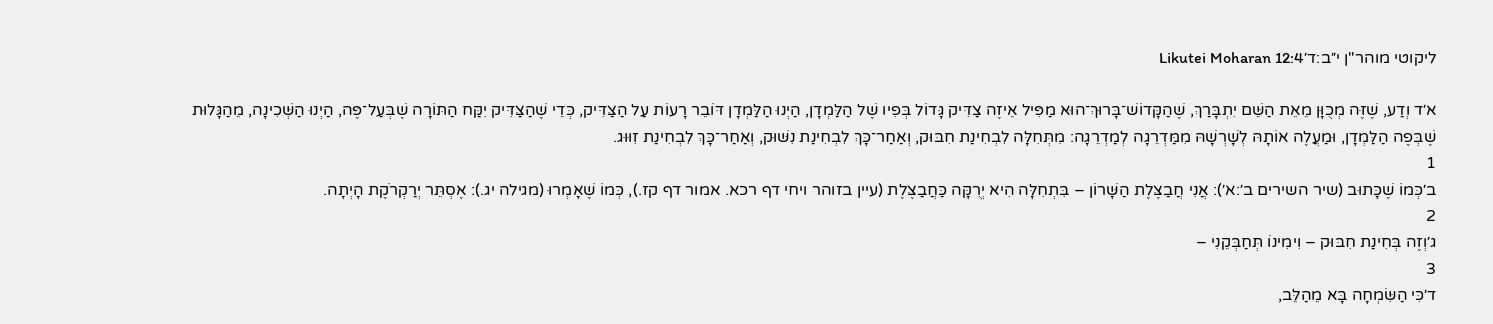ליקוטי מוהר"ן י״ב:ד׳Likutei Moharan 12:4

א׳ד וְדַע, שֶׁזֶּה מְכֻוָּן מֵאֵת הַשֵּׁם יִתְבָּרַךְ, שֶׁהַקָּדוֹשׁ־בָּרוּךְ־הוּא מַפִּיל אֵיזֶה צַדִּיק גָּדוֹל בְּפִיו שֶׁל הַלַּמְדָן, הַיְנוּ הַלַּמְדָן דּוֹבֵר רָעוֹת עַל הַצַּדִּיק, כְּדֵי שֶׁהַצַּדִּיק יִקַּח הַתּוֹרָה שֶׁבְּעַל־פֶּה, הַיְנוּ הַשְּׁכִינָה, מֵהַגָּלוּת שֶׁבְּפֶה הַלַּמְדָן, וּמַעֲלֶה אוֹתָהּ לְשָׁרְשָׁהּ מִמַּדְרֵגָה לְמַדְרֵגָה: מִתְּחִלָּה לִבְחִינַת חִבּוּק, וְאַחַר־כָּךְ לִבְחִינַת נִשּׁוּק, וְאַחַר־כָּךְ לִבְחִינַת זִוּוּג.
1
ב׳כְּמוֹ שֶׁכָּתוּב (שיר השירים ב׳:א׳): אֲנִי חֲבַצֶּלֶת הַשָּׁרוֹן – בִּתְחִלָּה הִיא יְרֻקָּה כַּחֲבַצֶּלֶת (עיין בזוהר ויחי דף רכא. אמור דף קז.), כְּמוֹ שֶׁאָמְרוּ (מגילה יג.): אֶסְתֵּר יְרַקְרֹקֶת הָיְתָה.
2
ג׳וְזֶה בְּחִינַת חִבּוּק – וִימִינוֹ תְּחַבְּקֵנִי –
3
ד׳כִּי הַשִּׂמְחָה בָּא מֵהַלֵּב,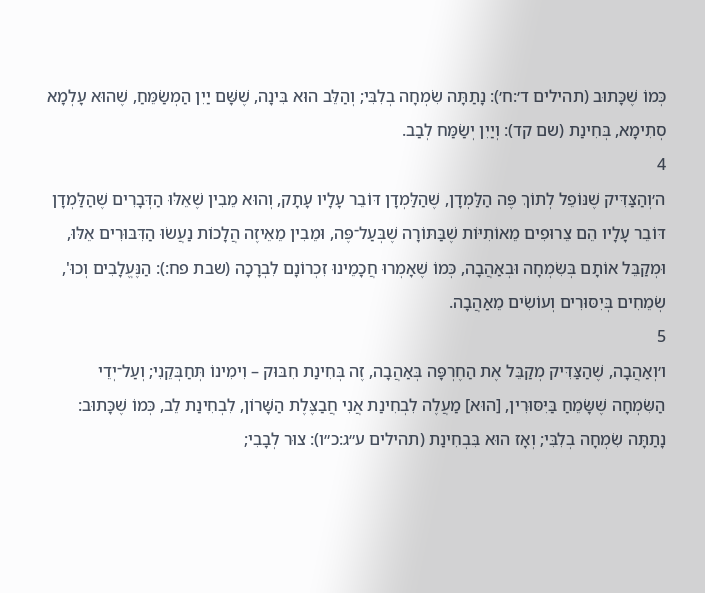כְּמוֹ שֶׁכָּתוּב (תהילים ד׳:ח׳): נָתַתָּה שִׂמְחָה בְלִבִּי; וְהַלֵּב הוּא בִּינָה, שֶׁשָּׁם יַיִן הַמְשַׂמֵּחַ, שֶׁהוּא עָלְמָא סְתִימָא, בְּחִינַת (שם קד): וְיַיִן יְשַׂמַּח לְבַב.
4
ה׳וְהַצַּדִּיק שֶׁנּוֹפֵל לְתוֹךְ פֶּה הַלַּמְדָן, שֶׁהַלַּמְדָן דּוֹבֵר עָלָיו עָתָק, וְהוּא מֵבִין שֶׁאֵלּוּ הַדְּבָרִים שֶׁהַלַּמְדָן דּוֹבֵר עָלָיו הֵם צֵרוּפִים מֵאוֹתִיּוֹת שֶׁבַּתּוֹרָה שֶׁבְּעַל־פֶּה, וּמֵבִין מֵאֵיזֶה הֲלָכוֹת נַעֲשׂוּ הַדִּבּוּרִים אֵלּוּ, וּמְקַבֵּל אוֹתָם בְּשִׂמְחָה וּבְאַהֲבָה, כְּמוֹ שֶׁאָמְרוּ חֲכָמֵינוּ זִכְרוֹנָם לִבְרָכָה (שבת פח:): הַנֶּעֱלָבִים וְכוּ', שְׂמֵחִים בְּיִסּוּרִים וְעוֹשִׂים מֵאַהֲבָה.
5
ו׳וְאַהֲבָה, שֶׁהַצַּדִּיק מְקַבֵּל אֶת הַחֶרְפָּה בְּאַהֲבָה, זֶה בְּחִינַת חִבּוּק – וִימִינוֹ תְּחַבְּקֵנִי; וְעַל־יְדֵי הַשִּׂמְחָה שֶׁשָּׂמֵחַ בַּיִּסּוּרִין, [הוּא] מַעֲלֶה לִבְחִינַת אֲנִי חֲבַצֶּלֶת הַשָּׁרוֹן, לִבְחִינַת לֵב, כְּמוֹ שֶׁכָּתוּב: נָתַתָּה שִׂמְחָה בְלִבִּי; וְאָז הוּא בִּבְחִינַת (תהילים ע״ג:כ״ו): צוּר לְבָבִי;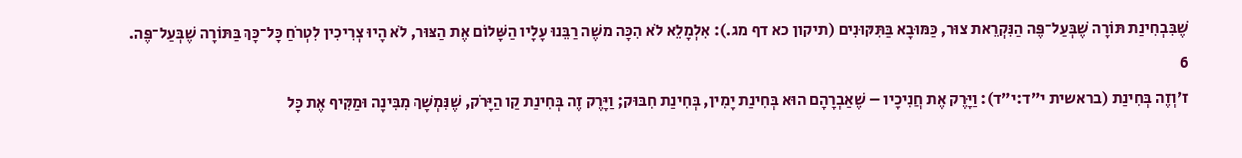שֶׁבִּבְחִינַת תּוֹרָה שֶׁבְּעַל־פֶּה הַנִּקְרֵאת צוּר, כַּמּוּבָא בַּתִּקּוּנִים (תיקון כא דף מג.): אִלְמָלֵא לֹא הִכָּה משֶׁה רַבֵּנוּ עָלָיו הַשָּׁלוֹם אֶת הַצּוּר, לֹא הָיוּ צְרִיכִין לִטְרֹחַ כָּל־כָּךְ בַּתּוֹרָה שֶׁבְּעַל־פֶּה.
6
ז׳וְזֶה בְּחִינַת (בראשית י״ד:י״ד): וַיָּרֶק אֶת חֲנִיכָיו – שֶׁאַבְרָהָם הוּא בְּחִינַת יָמִין, בְּחִינַת חִבּוּק; וַיָּרֶק זֶה בְּחִינַת קַו הַיָּרֹק, שֶׁנִּמְשָׁךְ מִבִּינָה וּמַקִּיף אֶת כָּל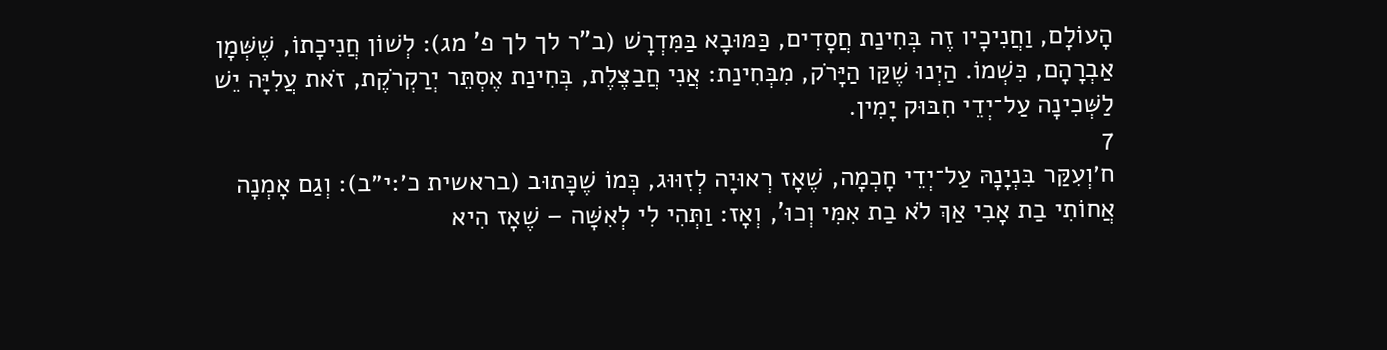הָעוֹלָם, וַחֲנִיכָיו זֶה בְּחִינַת חֲסָדִים, כַּמּוּבָא בַּמִּדְרָשׁ (ב"ר לך לך פ' מג): לְשׁוֹן חֲנִיכָתוֹ, שֶׁשְּׁמָן אַבְרָהָם, כִּשְׁמוֹ. הַיְנוּ שֶׁקַּו הַיָּרֹק, מִבְּחִינַת: אֲנִי חֲבַצֶּלֶת, בְּחִינַת אֶסְתֵּר יְרַקְרֹקֶת, זֹאת עֲלִיָּה יֵשׁ לַשְּׁכִינָה עַל־יְדֵי חִבּוּק יָמִין.
7
ח׳וְעִקַּר בִּנְיָנָהּ עַל־יְדֵי חָכְמָה, שֶׁאָז רְאוּיָה לְזִוּוּג, כְּמוֹ שֶׁכָּתוּב (בראשית כ׳:י״ב): וְגַם אָמְנָה אֲחוֹתִי בַת אָבִי אַךְ לֹא בַת אִמִּי וְכוּ', וְאָז: וַתְּהִי לִי לְאִשָּׁה – שֶׁאָז הִיא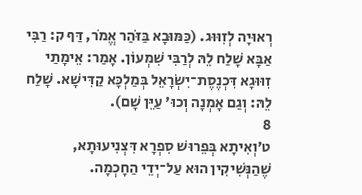רְאוּיָה לְזִוּוּג. (כַּמּוּבָא בַּזֹּהַר אֱמֹר, דַּף ק: רַבִּי אַבָּא שָׁלַח לֵהּ לְרַבִּי שִׁמְעוֹן. אָמַר: אֵימָתַי זִוּוּגָא דִּכְנֶסֶת־יִשְׂרָאֵל בְּמַלְכָּא קַדִּישָׁא. שָׁלַח לֵהּ: וְגַם אָמְנָה וְכוּ' עַיֵּן שָׁם).
8
ט׳וְאִיתָא בְּפֵרוּשׁ סִפְרָא דִּצְנִיעוּתָא, שֶׁהַנְּשִׁיקִין הוּא עַל־יְדֵי הַחָכְמָה.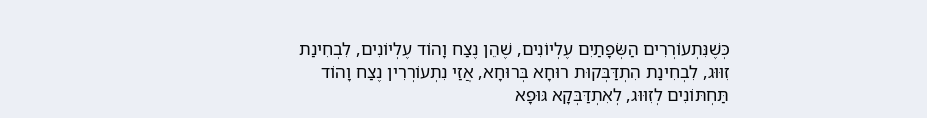כְּשֶׁנִּתְעוֹרְרִים הַשְּׂפָתַיִם עֶלְיוֹנִים, שֶׁהֵן נֶצַח וָהוֹד עֶלְיוֹנִים, לִבְחִינַת זִוּוּג, לִבְחִינַת הִתְדַּבְּקוּת רוּחָא בְּרוּחָא, אֲזַי נִתְעוֹרְרִין נֶצַח וָהוֹד תַּחְתּוֹנִים לְזִוּוּג, לְאִתְדַּבְּקָא גּוּפָא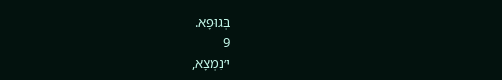בְּגוּפָא.
9
י׳נִמְצָא,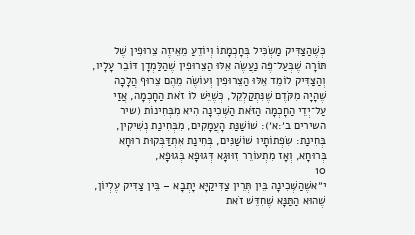כְּשֶׁהַצַּדִּיק מַשְׂכִּיל בְּחָכְמָתוֹ וְיוֹדֵעַ מֵאֵיזֶה צֵרוּפִין שֶׁל תּוֹרָה שֶׁבְּעַל־פֶּה נַעֲשֶׂה אֵלּוּ הַצֵּרוּפִין שֶׁהַלַּמְדָן דּוֹבֵר עָלָיו, וְהַצַּדִּיק לוֹמֵד אֵלּוּ הַצֵּרוּפִין וְעוֹשֶׂה מֵהֶם צֵרוּף הֲלָכָה שֶׁהָיָה מִקֹּדֶם שֶׁנִּתְקַלְקֵל, כְּשֶׁיֵּשׁ לוֹ זֹאת הַחָכְמָה, אֲזַי עַל־יְדֵי הַחָכְמָה הַזֹּאת הַשְּׁכִינָה הִיא מִבְּחִינוֹת (שיר השירים ב׳:א׳): שׁוֹשַׁנַּת הָעֲמָקִים, מִבְּחִינַת נְשִׁיקִין, בְּחִינַת: שִׂפְתוֹתָיו שׁוֹשַׁנִּים, בְּחִינַת אִתְדַּבְּקוּת רוּחָא בְּרוּחָא, וְאָז מִתְעוֹרֵר זִוּוּגָא דְּגוּפָא בְּגוּפָא,
10
י״אשֶׁהַשְּׁכִינָה בֵּין תְּרֵין צַדִּיקַיָּא יָתְבָא – בֵּין צַדִּיק עֶלְיוֹן, שֶׁהוּא הַתַּנָּא שֶׁחִדֵּשׁ זֹאת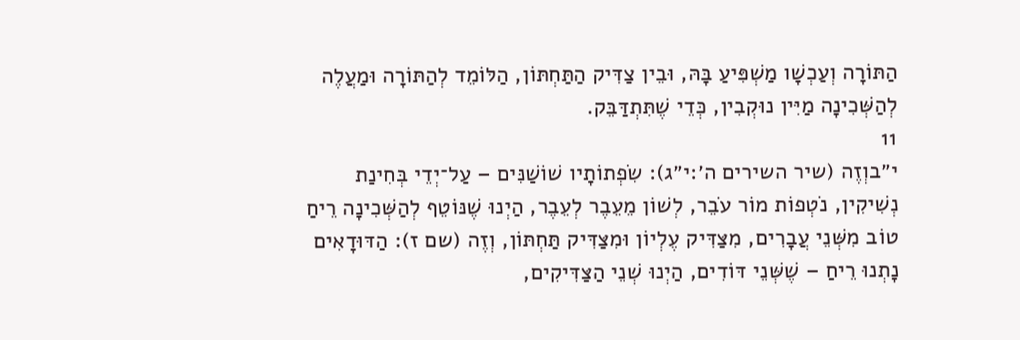הַתּוֹרָה וְעַכְשָׁו מַשְׁפִּיעַ בָּהּ, וּבֵין צַדִּיק הַתַּחְתּוֹן, הַלּוֹמֵד לְהַתּוֹרָה וּמַעֲלֶה לְהַשְּׁכִינָה מַיִּין נוּקְבִין, כְּדֵי שֶׁתִּתְדַּבֵּק.
11
י״בוְזֶה (שיר השירים ה׳:י״ג): שִׂפְתוֹתָיו שׁוֹשַׁנִּים – עַל־יְדֵי בְּחִינַת נְשִׁיקִין, נֹטְפוֹת מוֹר עֹבֵר, לְשׁוֹן מֵעֵבֶר לְעֵבֶר, הַיְנוּ שֶׁנּוֹטֵף לְהַשְּׁכִינָה רֵיחַ טוֹב מִשְּׁנֵי עֲבָרִים, מִצַּדִּיק עֶלְיוֹן וּמִצַּדִּיק תַּחְתּוֹן, וְזֶה (שם ז): הַדּוּדָאִים נָתְנוּ רֵיחַ – שֶׁשְּׁנֵי דּוֹדִים, הַיְנוּ שְׁנֵי הַצַּדִּיקִים,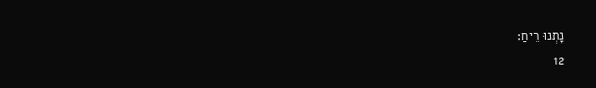נָתְנוּ רֵיחַ:
12